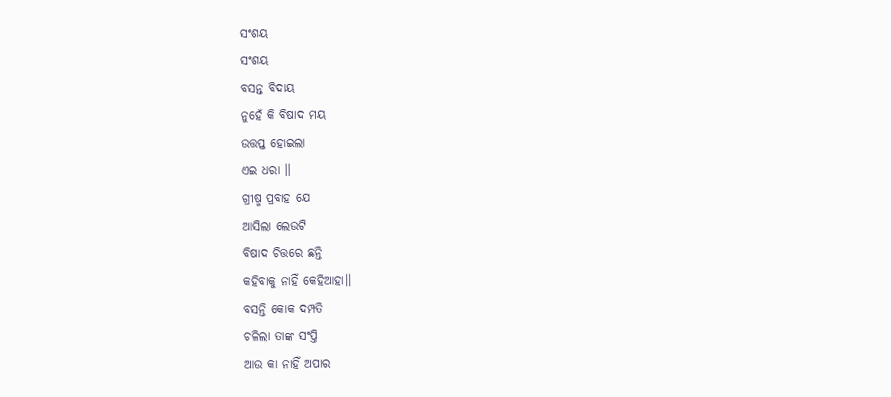ସଂଶୟ
ସଂଶୟ
ବସନ୍ତ ବିଦାୟ
ନୁହେଁ କି ବିଷାଦ ମୟ
ଉତ୍ତପ୍ତ ହୋଇଲା
ଏଇ ଧରା ।।
ଗ୍ରୀଷ୍ମ ପ୍ରବାହ ଯେ
ଆସିଲା ଲେଉଟି
ବିଷାଦ ଚିତ୍ତରେ ଛନ୍ତି
କହିବାକୁ ନାହିଁ କେହିଆହା।।
ବସନ୍ତି କୋକ ଦମ୍ପତି
ଚଳିଲା ତାଙ୍କ ସଂପ୍ତି
ଆଉ କା ନାହିଁ ଅପାର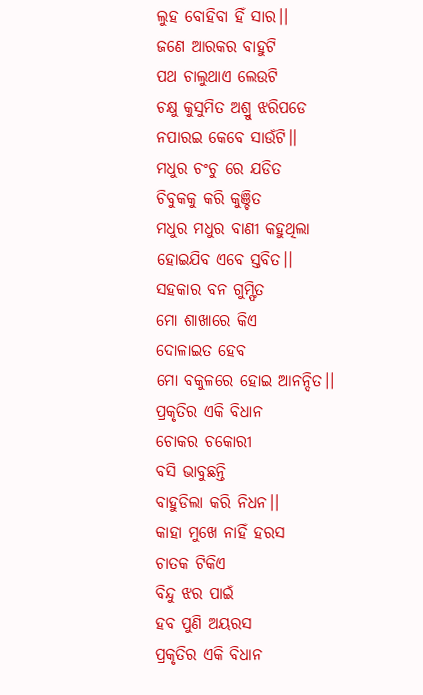ଲୁହ ବୋହିବା ହିଁ ସାର।।
ଜଣେ ଆରକର ବାହୁଟି
ପଥ ଚାଲୁଥାଏ ଲେଉଟି
ଚକ୍ଷୁ କୁସୁମିତ ଅଶ୍ରୁ ଝରିପଡେ
ନପାରଇ କେବେ ସାଉଁଟି।।
ମଧୁର ଚଂଚୁ ରେ ଯଡିତ
ଚିବୁକକୁ କରି କୁଞ୍ଚିତ
ମଧୁର ମଧୁର ବାଣୀ କହୁଥିଲା
ହୋଇଯିବ ଏବେ ସ୍ତବିତ।।
ସହକାର ବନ ଗୁମ୍ଫିତ
ମୋ ଶାଖାରେ କିଏ
ଦୋଳାଇତ ହେବ
ମୋ ବକୁଳରେ ହୋଇ ଆନନ୍ଦିତ।।
ପ୍ରକୃତିର ଏକି ବିଧାନ
ଚୋକର ଚକୋରୀ
ବସି ଭାବୁଛନ୍ତି
ବାହୁଡିଲା କରି ନିଧନ।।
କାହା ମୁଖେ ନାହିଁ ହରସ
ଚାତକ ଟିକିଏ
ବିନ୍ଦୁ ଝର ପାଇଁ
ହବ ପୁଣି ଅୟରସ
ପ୍ରକୃତିର ଏକି ବିଧାନ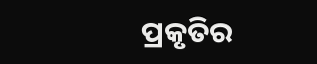ପ୍ରକୃତିର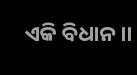ଏକି ବିଧାନ ।।